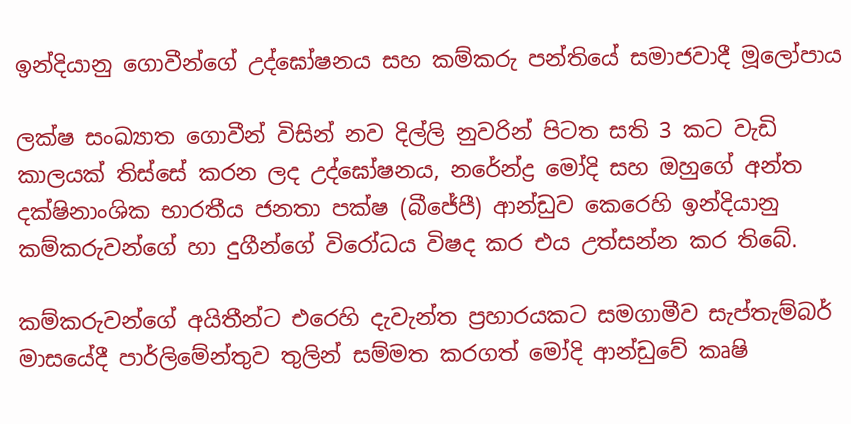ඉන්දියානු ගොවීන්ගේ උද්ඝෝෂනය සහ කම්කරු පන්තියේ සමාජවාදී මූලෝපාය

ලක්ෂ සංඛ්‍යාත ගොවීන් විසින් නව දිල්ලි නුවරින් පිටත සති 3 කට වැඩි කාලයක් තිස්සේ කරන ලද උද්ඝෝෂනය, නරේන්ද්‍ර මෝදි සහ ඔහුගේ අන්ත දක්ෂිනාංශික භාරතීය ජනතා පක්ෂ (බීජේපී) ආන්ඩුව කෙරෙහි ඉන්දියානු කම්කරුවන්ගේ හා දුගීන්ගේ විරෝධය විෂද කර එය උත්සන්න කර තිබේ.

කම්කරුවන්ගේ අයිතීන්ට එරෙහි දැවැන්ත ප්‍රහාරයකට සමගාමීව සැප්තැම්බර් මාසයේදී පාර්ලිමේන්තුව තුලින් සම්මත කරගත් මෝදි ආන්ඩුවේ කෘෂි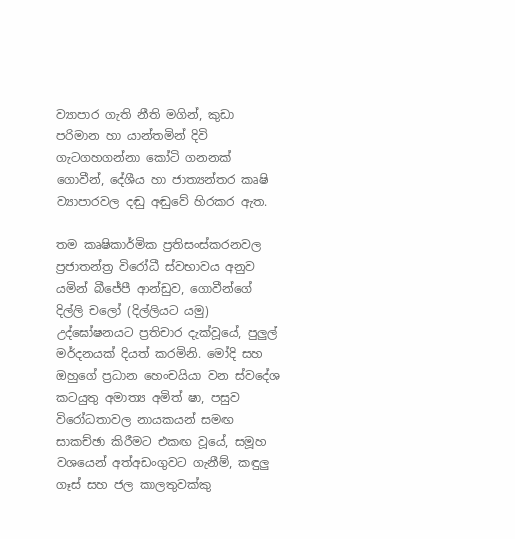ව්‍යාපාර ගැති නීති මගින්, කුඩා පරිමාන හා යාන්තමින් දිවි ගැටගහගන්නා කෝටි ගනනක් ගොවීන්, දේශීය හා ජාත්‍යන්තර කෘෂි ව්‍යාපාරවල දඬු අඬුවේ හිරකර ඇත.

තම කෘෂිකාර්මික ප්‍රතිසංස්කරනවල ප්‍රජාතන්ත්‍ර විරෝධී ස්වභාවය අනුව යමින් බීජේපී ආන්ඩුව, ගොවීන්ගේ දිල්ලි චලෝ (දිල්ලියට යමු) උද්ඝෝෂනයට ප්‍රතිචාර දැක්වූයේ, පුලුල් මර්දනයක් දියත් කරමිනි. මෝදි සහ ඔහුගේ ප්‍රධාන හෙංචයියා වන ස්වදේශ කටයුතු අමාත්‍ය අමිත් ෂා, පසුව විරෝධතාවල නායකයන් සමඟ සාකච්ඡා කිරීමට එකඟ වූයේ, සමූහ වශයෙන් අත්අඩංගුවට ගැනීම්, කඳුලු ගෑස් සහ ජල කාලතුවක්කු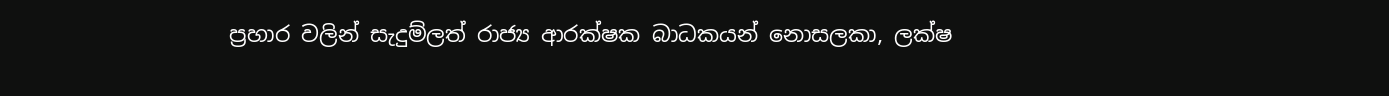ප්‍රහාර වලින් සැදුම්ලත් රාජ්‍ය ආරක්ෂක බාධකයන් නොසලකා, ලක්ෂ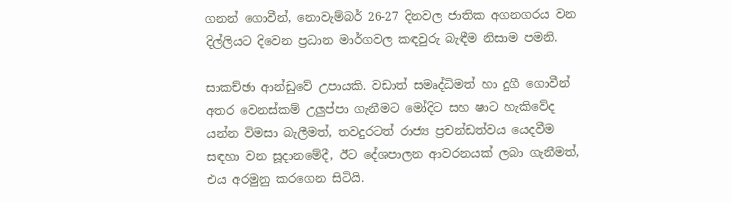ගනන් ගොවීන්, නොවැම්බර් 26-27 දිනවල ජාතික අගනගරය වන දිල්ලියට දිවෙන ප්‍රධාන මාර්ගවල කඳවුරු බැඳීම නිසාම පමනි.

සාකච්ඡා ආන්ඩුවේ උපායකි. වඩාත් සමෘද්ධිමත් හා දුගී ගොවීන් අතර වෙනස්කම් උලුප්පා ගැනීමට මෝදිට සහ ෂාට හැකිවේද යන්න විමසා බැලීමත්, තවදුරටත් රාජ්‍ය ප්‍රචන්ඩත්වය යෙදවීම සඳහා වන සූදානමේදී, ඊට දේශපාලන ආවරනයක් ලබා ගැනීමත්, එය අරමුනු කරගෙන සිටියි.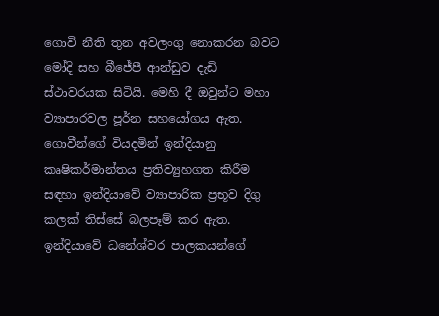ගොවි නීති තුන අවලංගු නොකරන බවට මෝදි සහ බීජේපී ආන්ඩුව දැඩි ස්ථාවරයක සිටියි. මෙහි දී ඔවුන්ට මහා ව්‍යාපාරවල පූර්න සහයෝගය ඇත. ගොවීන්ගේ වියදමින් ඉන්දියානු කෘෂිකර්මාන්තය ප්‍රතිව්‍යුහගත කිරීම සඳහා ඉන්දියාවේ ව්‍යාපාරික ප්‍රභූව දිගු කලක් තිස්සේ බලපෑම් කර ඇත. ඉන්දියාවේ ධනේශ්වර පාලකයන්ගේ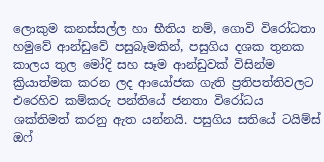ලොකුම කනස්සල්ල හා භීතිය නම්, ගොවි විරෝධතා හමුවේ ආන්ඩුවේ පසුබෑමකින්, පසුගිය දශක තුනක කාලය තුල මෝදි සහ සෑම ආන්ඩුවක් විසින්ම ක්‍රියාත්මක කරන ලද ආයෝජක ගැති ප්‍රතිපත්තිවලට එරෙහිව කම්කරු පන්තියේ ජනතා විරෝධය ශක්තිමත් කරනු ඇත යන්නයි. පසුගිය සතියේ ටයිම්ස් ඔෆ්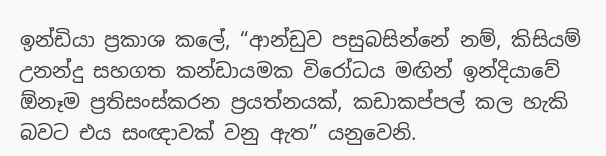ඉන්ඩියා ප්‍රකාශ කලේ, “ආන්ඩුව පසුබසින්නේ නම්, කිසියම් උනන්දු සහගත කන්ඩායමක විරෝධය මඟින් ඉන්දියාවේ ඕනෑම ප්‍රතිසංස්කරන ප්‍රයත්නයක්, කඩාකප්පල් කල හැකි බවට එය සංඥාවක් වනු ඇත” යනුවෙනි.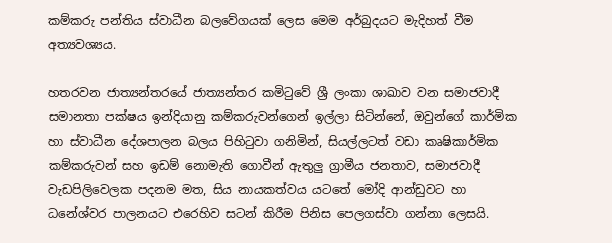කම්කරු පන්තිය ස්වාධීන බලවේගයක් ලෙස මෙම අර්බුදයට මැදිහත් වීම අත්‍යවශ්‍යය.

හතරවන ජාත්‍යන්තරයේ ජාත්‍යන්තර කමිටුවේ ශ්‍රී ලංකා ශාඛාව වන සමාජවාදී සමානතා පක්ෂය ඉන්දියානු කම්කරුවන්ගෙන් ඉල්ලා සිටින්නේ, ඔවුන්ගේ කාර්මික හා ස්වාධීන දේශපාලන බලය පිහිටුවා ගනිමින්, සියල්ලටත් වඩා කෘෂිකාර්මික කම්කරුවන් සහ ඉඩම් නොමැති ගොවීන් ඇතුලු ග්‍රාමීය ජනතාව, සමාජවාදී වැඩපිලිවෙලක පදනම මත, සිය නායකත්වය යටතේ මෝදි ආන්ඩුවට හා ධනේශ්වර පාලනයට එරෙහිව සටන් කිරීම පිනිස පෙලගස්වා ගන්නා ලෙසයි.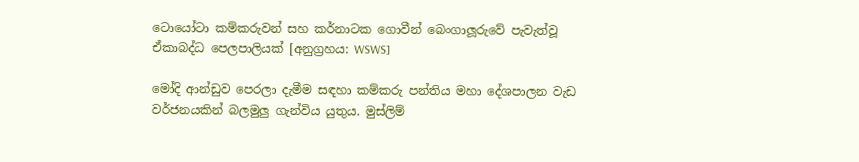ටොයෝටා කම්කරුවන් සහ කර්නාටක ගොවීන් බෙංගාලූරුවේ පැවැත්වූ ඒකාබද්ධ පෙලපාලියක් [අනුග්‍රහය: WSWS]

මෝදි ආන්ඩුව පෙරලා දැමීම සඳහා කම්කරු පන්තිය මහා දේශපාලන වැඩ වර්ජනයකින් බලමුලු ගැන්විය යුතුය. මුස්ලිම්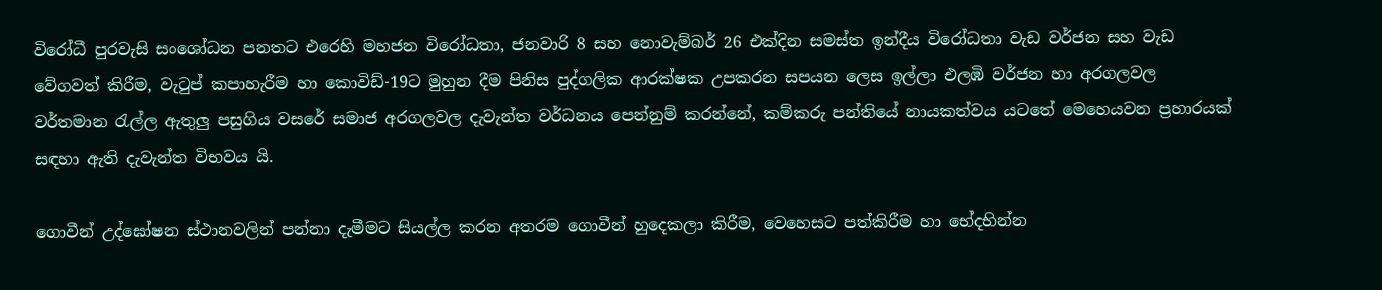විරෝධී පුරවැසි සංශෝධන පනතට එරෙහි මහජන විරෝධතා, ජනවාරි 8 සහ නොවැම්බර් 26 එක්දින සමස්ත ඉන්දීය විරෝධතා වැඩ වර්ජන සහ වැඩ වේගවත් කිරීම, වැටුප් කපාහැරීම හා කොවිඩ්-19ට මුහුන දීම පිනිස පුද්ගලික ආරක්ෂක උපකරන සපයන ලෙස ඉල්ලා එලඹි වර්ජන හා අරගලවල වර්තමාන රැල්ල ඇතුලු පසුගිය වසරේ සමාජ අරගලවල දැවැන්ත වර්ධනය පෙන්නුම් කරන්නේ, කම්කරු පන්තියේ නායකත්වය යටතේ මෙහෙයවන ප්‍රහාරයක් සඳහා ඇති දැවැන්ත විභවය යි.

ගොවීන් උද්ඝෝෂන ස්ථානවලින් පන්නා දැමීමට සියල්ල කරන අතරම ගොවීන් හුදෙකලා කිරීම, වෙහෙසට පත්කිරීම හා භේදභින්න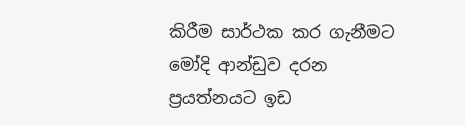කිරීම සාර්ථක කර ගැනීමට මෝදි ආන්ඩුව දරන ප්‍රයත්නයට ඉඩ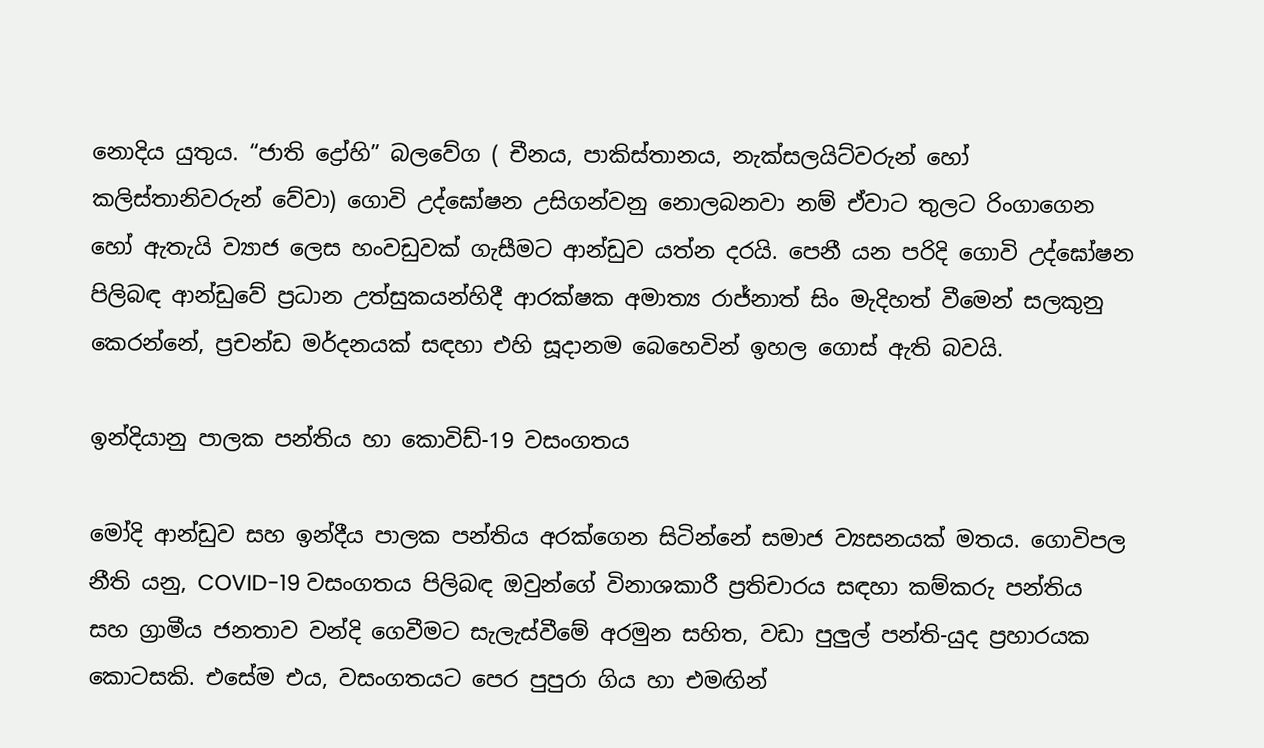නොදිය යුතුය. “ජාති ද්‍රෝහි” බලවේග ( චීනය, පාකිස්තානය, නැක්සලයිට්වරුන් හෝ කලිස්තානිවරුන් වේවා) ගොවි උද්ඝෝෂන උසිගන්වනු නොලබනවා නම් ඒවාට තුලට රිංගාගෙන හෝ ඇතැයි ව්‍යාජ ලෙස හංවඩුවක් ගැසීමට ආන්ඩුව යත්න දරයි. පෙනී යන පරිදි ගොවි උද්ඝෝෂන පිලිබඳ ආන්ඩුවේ ප්‍රධාන උත්සුකයන්හිදී ආරක්ෂක අමාත්‍ය රාජ්නාත් සිං මැදිහත් වීමෙන් සලකුනු කෙරන්නේ, ප්‍රචන්ඩ මර්දනයක් සඳහා එහි සූදානම බෙහෙවින් ඉහල ගොස් ඇති බවයි.

ඉන්දියානු පාලක පන්තිය හා කොවිඩ්-19 වසංගතය

මෝදි ආන්ඩුව සහ ඉන්දීය පාලක පන්තිය අරක්ගෙන සිටින්නේ සමාජ ව්‍යසනයක් මතය. ගොවිපල නීති යනු, COVID-19 වසංගතය පිලිබඳ ඔවුන්ගේ විනාශකාරී ප්‍රතිචාරය සඳහා කම්කරු පන්තිය සහ ග්‍රාමීය ජනතාව වන්දි ගෙවීමට සැලැස්වීමේ අරමුන සහිත, වඩා පුලුල් පන්ති-යුද ප්‍රහාරයක කොටසකි. එසේම එය, වසංගතයට පෙර පුපුරා ගිය හා එමඟින්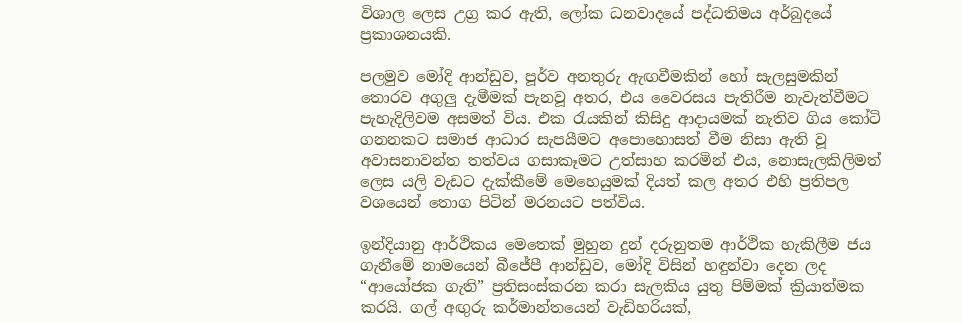විශාල ලෙස උග්‍ර කර ඇති, ලෝක ධනවාදයේ පද්ධතිමය අර්බුදයේ ප්‍රකාශනයකි.

පලමුව මෝදි ආන්ඩුව, පූර්ව අනතුරු ඇඟවීමකින් හෝ සැලසුමකින් තොරව අගුලු දැමීමක් පැනවූ අතර, එය වෛරසය පැතිරීම නැවැත්වීමට පැහැදිලිවම අසමත් විය. එක රැයකින් කිසිදු ආදායමක් නැතිව ගිය කෝටි ගනනකට සමාජ ආධාර සැපයීමට අපොහොසත් වීම නිසා ඇති වූ අවාසනාවන්ත තත්වය ගසාකෑමට උත්සාහ කරමින් එය, නොසැලකිලිමත් ලෙස යලි වැඩට දැක්කීමේ මෙහෙයුමක් දියත් කල අතර එහි ප්‍රතිපල වශයෙන් තොග පිටින් මරනයට පත්විය.

ඉන්දියානු ආර්ථිකය මෙතෙක් මුහුන දුන් දරුනුතම ආර්ථික හැකිලීම ජය ගැනීමේ නාමයෙන් බීජේපී ආන්ඩුව, මෝදි විසින් හඳුන්වා දෙන ලද “ආයෝජක ගැති” ප්‍රතිසංස්කරන කරා සැලකිය යුතු පිම්මක් ක්‍රියාත්මක කරයි. ගල් අඟුරු කර්මාන්තයෙන් වැඩිහරියක්,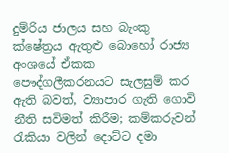දුම්රිය ජාලය සහ බැංකු ක්ෂේත්‍රය ඇතුළු බොහෝ රාජ්‍ය අංශයේ ඒකක පෞද්ගලීකරනයට සැලසුම් කර ඇති බවත්, ව්‍යාපාර ගැති ගොවි නීති සවිමත් කිරීම; කම්කරුවන් රැකියා වලින් දොට්ට දමා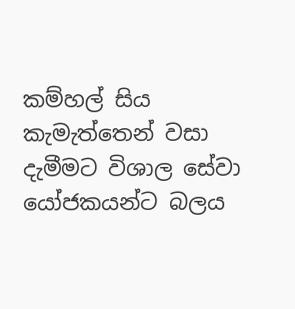කම්හල් සිය කැමැත්තෙන් වසා දැමීමට විශාල සේවා යෝජකයන්ට බලය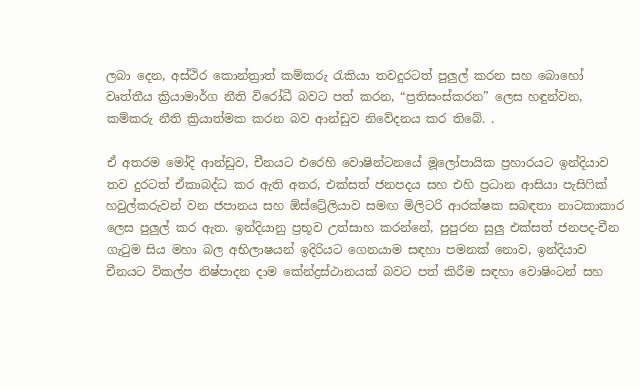ලබා දෙන, අස්ථිර කොන්ත්‍රාත් කම්කරු රැකියා තවදුරටත් පුලුල් කරන සහ බොහෝ වෘත්තීය ක්‍රියාමාර්ග නීති විරෝධී බවට පත් කරන, “ප්‍රතිසංස්කරන” ලෙස හඳුන්වන, කම්කරු නීති ක්‍රියාත්මක කරන බව ආන්ඩුව නිවේදනය කර තිබේ. .

ඒ අතරම මෝදි ආන්ඩුව, චීනයට එරෙහි වොෂින්ටනයේ මූලෝපායික ප්‍රහාරයට ඉන්දියාව තව දුරටත් ඒකාබද්ධ කර ඇති අතර, එක්සත් ජනපදය සහ එහි ප්‍රධාන ආසියා පැසිෆික් හවුල්කරුවන් වන ජපානය සහ ඕස්ට්‍රේලියාව සමඟ මිලිටරි ආරක්ෂක සබඳතා නාටකාකාර ලෙස පුලුල් කර ඇත. ඉන්දියානු ප්‍රභූව උත්සාහ කරන්නේ, පුපුරන සුලු එක්සත් ජනපද-චීන ගැටුම සිය මහා බල අභිලාෂයන් ඉදිරියට ගෙනයාම සඳහා පමනක් නොව, ඉන්දියාව චීනයට විකල්ප නිෂ්පාදන දාම කේන්ද්‍රස්ථානයක් බවට පත් කිරීම සඳහා වොෂිංටන් සහ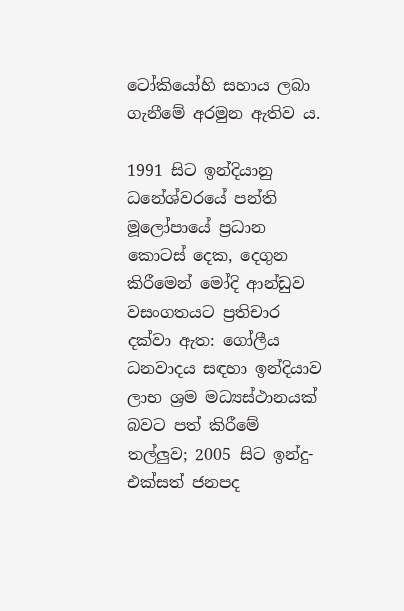ටෝකියෝහි සහාය ලබා ගැනීමේ අරමුන ඇතිව ය.

1991 සිට ඉන්දියානු ධනේශ්වරයේ පන්ති මූලෝපායේ ප්‍රධාන කොටස් දෙක, දෙගුන කිරීමෙන් මෝදි ආන්ඩුව වසංගතයට ප්‍රතිචාර දක්වා ඇත: ගෝලීය ධනවාදය සඳහා ඉන්දියාව ලාභ ශ්‍රම මධ්‍යස්ථානයක් බවට පත් කිරීමේ තල්ලුව; 2005 සිට ඉන්දු-එක්සත් ජනපද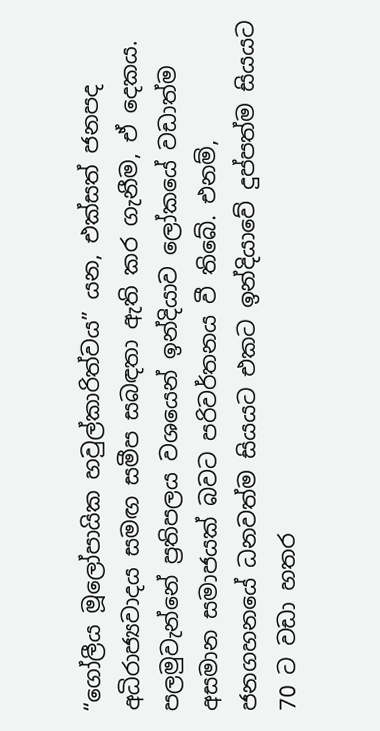“ගෝලීය මූලෝපායික හවුල්කාරිත්වය” යන, එක්සත් ජනපද අධිරාජ්‍යවාදය සමඟ සමීප සබඳතා ඇති කර ගැනීම, ඒ දෙකය. පලමුවැන්නේ ප්‍රතිපලය වශයෙන් ඉන්දියාව ලෝකයේ වඩාත්ම අසමාන සමාජයක් බවට පරිවර්තනය වී තිබේ. එනම්, ජනගහනයේ ධනවත්ම සියයට එකට ඉන්දියාවේ දුප්පත්ම සියයට 70 ට වඩා හතර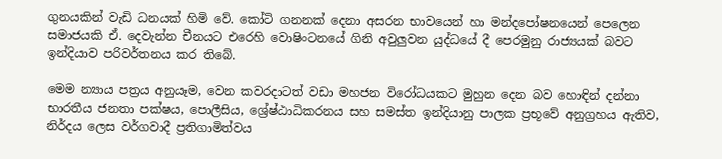ගුනයකින් වැඩි ධනයක් හිමි වේ. කෝටි ගනනක් දෙනා අසරන භාවයෙන් හා මන්දපෝෂනයෙන් පෙලෙන සමාජයකි ඒ. දෙවැන්න චීනයට එරෙහි වොෂිංටනයේ ගිනි අවුලුවන යුද්ධයේ දී පෙරමුනු රාජ්‍යයක් බවට ඉන්දියාව පරිවර්තනය කර තිබේ.

මෙම න්‍යාය පත්‍රය අනුයෑම, වෙන කවරදාටත් වඩා මහජන විරෝධයකට මුහුන දෙන බව හොඳින් දන්නා භාරතීය ජනතා පක්ෂය, පොලීසිය, ශ්‍රේෂ්ඨාධිකරනය සහ සමස්ත ඉන්දියානු පාලක ප්‍රභූවේ අනුග්‍රහය ඇතිව, නිර්දය ලෙස වර්ගවාදී ප්‍රතිගාමිත්වය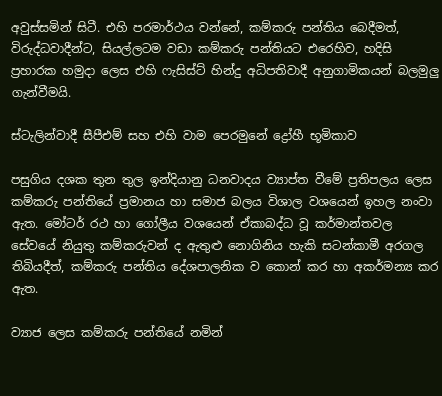අවුස්සමින් සිටී. එහි පරමාර්ථය වන්නේ, කම්කරු පන්තිය බෙදීමත්, විරුද්ධවාදීන්ට, සියල්ලටම වඩා කම්කරු පන්තියට එරෙහිව, හදිසි ප්‍රහාරක හමුදා ලෙස එහි ෆැසිස්ට් හින්දු අධිපතිවාදී අනුගාමිකයන් බලමුලු ගැන්වීමයි.

ස්ටැලින්වාදී සීපීඑම් සහ එහි වාම පෙරමුනේ ද්‍රෝහී භූමිකාව

පසුගිය දශක තුන තුල ඉන්දියානු ධනවාදය ව්‍යාප්ත වීමේ ප්‍රතිපලය ලෙස කම්කරු පන්තියේ ප්‍රමානය හා සමාජ බලය විශාල වශයෙන් ඉහල නංවා ඇත. මෝටර් රථ හා ගෝලීය වශයෙන් ඒකාබද්ධ වූ කර්මාන්තවල සේවයේ නියුතු කම්කරුවන් ද ඇතුළු නොගිනිය හැකි සටන්කාමී අරගල තිබියදීත්, කම්කරු පන්තිය දේශපාලනික ව කොන් කර හා අකර්මන්‍ය කර ඇත.

ව්‍යාජ ලෙස කම්කරු පන්තියේ නමින්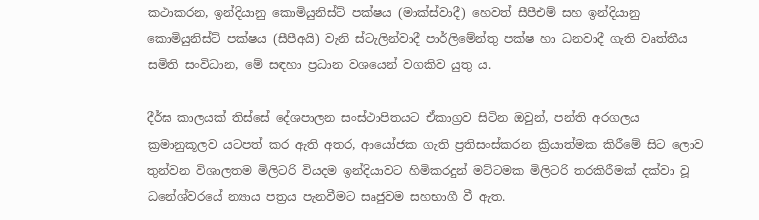කථාකරන, ඉන්දියානු කොමියුනිස්ට් පක්ෂය (මාක්ස්වාදී) හෙවත් සීපීඑම් සහ ඉන්දියානු කොමියුනිස්ට් පක්ෂය (සීපීඅයි) වැනි ස්ටැලින්වාදී පාර්ලිමේන්තු පක්ෂ හා ධනවාදී ගැති වෘත්තීය සමිති සංවිධාන, මේ සඳහා ප්‍රධාන වශයෙන් වගකිව යුතු ය.

දීර්ඝ කාලයක් තිස්සේ දේශපාලන සංස්ථාපිතයට ඒකාග්‍රව සිටින ඔවුන්, පන්ති අරගලය ක්‍රමානුකූලව යටපත් කර ඇති අතර, ආයෝජක ගැති ප්‍රතිසංස්කරන ක්‍රියාත්මක කිරීමේ සිට ලොව තුන්වන විශාලතම මිලිටරි වියදම ඉන්දියාවට හිමිකරදුන් මට්ටමක මිලිටරි තරකිරීමක් දක්වා වූ ධනේශ්වරයේ න්‍යාය පත්‍රය පැනවීමට සෘජුවම සහභාගී වී ඇත.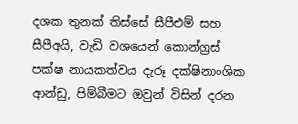දශක තුනක් තිස්සේ සීපීඑම් සහ සීපීඅයි, වැඩි වශයෙන් කොන්ග්‍රස් පක්ෂ නායකත්වය දැරූ දක්ෂිනාංශික ආන්ඩු, පිම්බීමට ඔවුන් විසින් දරන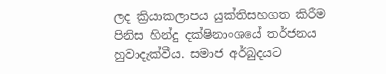ලද ක්‍රියාකලාපය යුක්තිසහගත කිරීම පිනිස හින්දු දක්ෂිනාංශයේ තර්ජනය හුවාදැක්වීය. සමාජ අර්බුදයට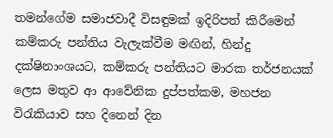තමන්ගේම සමාජවාදී විසඳුමක් ඉදිරිපත් කිරීමෙන් කම්කරු පන්තිය වැලැක්වීම මඟින්, හින්දු දක්ෂිනාංශයට, කම්කරු පන්තියට මාරක තර්ජනයක් ලෙස මතුව ආ ආවේනික දුප්පත්කම, මහජන විරැකියාව සහ දිනෙන් දින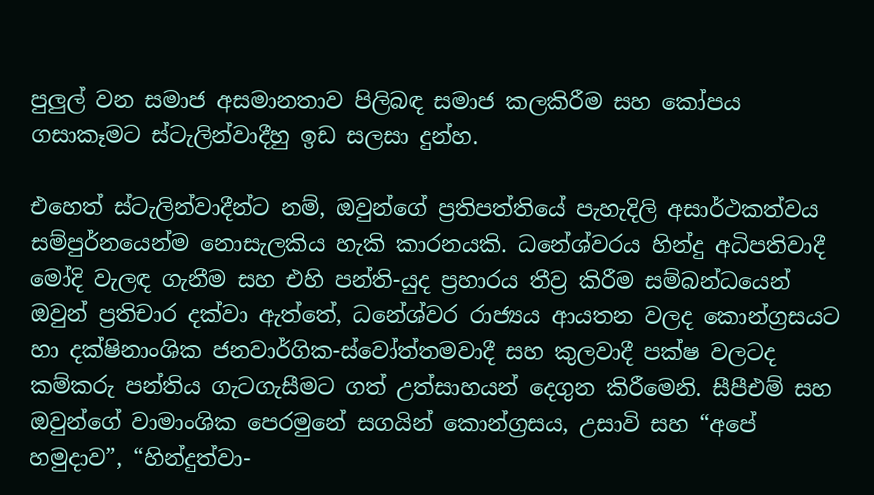පුලුල් වන සමාජ අසමානතාව පිලිබඳ සමාජ කලකිරීම සහ කෝපය ගසාකෑමට ස්ටැලින්වාදීහු ඉඩ සලසා දුන්හ.

එහෙත් ස්ටැලින්වාදීන්ට නම්, ඔවුන්ගේ ප්‍රතිපත්තියේ පැහැදිලි අසාර්ථකත්වය සම්පුර්නයෙන්ම නොසැලකිය හැකි කාරනයකි. ධනේශ්වරය හින්දු අධිපතිවාදී මෝදි වැලඳ ගැනීම සහ එහි පන්ති-යුද ප්‍රහාරය තීව්‍ර කිරීම සම්බන්ධයෙන් ඔවුන් ප්‍රතිචාර දක්වා ඇත්තේ, ධනේශ්වර රාජ්‍යය ආයතන වලද කොන්ග්‍රසයට හා දක්ෂිනාංශික ජනවාර්ගික-ස්වෝත්තමවාදී සහ කුලවාදී පක්ෂ වලටද කම්කරු පන්තිය ගැටගැසීමට ගත් උත්සාහයන් දෙගුන කිරීමෙනි. සීපීඑම් සහ ඔවුන්ගේ වාමාංශික පෙරමුනේ සගයින් කොන්ග්‍රසය, උසාවි සහ “අපේ හමුදාව”, “හින්දුත්වා-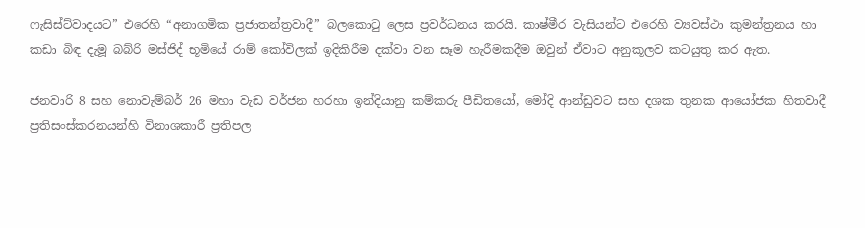ෆැසිස්ට්වාදයට” එරෙහි “අනාගමික ප්‍රජාතන්ත්‍රවාදී” බලකොටු ලෙස ප්‍රවර්ධනය කරයි. කාෂ්මීර වැසියන්ට එරෙහි ව්‍යවස්ථා කුමන්ත්‍රනය හා කඩා බිඳ දැමූ බබ්රි මස්ජිද් භූමියේ රාම් කෝවිලක් ඉදිකිරීම දක්වා වන සෑම හැරීමකදීම ඔවුන් ඒවාට අනුකූලව කටයුතු කර ඇත.

ජනවාරි 8 සහ නොවැම්බර් 26 මහා වැඩ වර්ජන හරහා ඉන්දියානු කම්කරු පීඩිතයෝ, මෝදි ආන්ඩුවට සහ දශක තුනක ආයෝජක හිතවාදී ප්‍රතිසංස්කරනයන්හි විනාශකාරී ප්‍රතිපල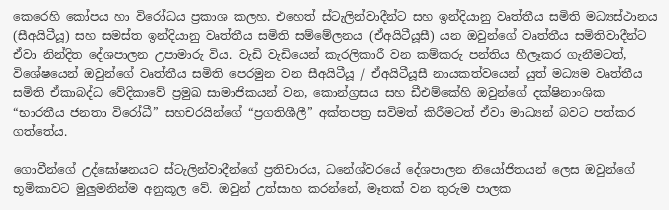කෙරෙහි කෝපය හා විරෝධය ප්‍රකාශ කලහ. එහෙත් ස්ටැලින්වාදීන්ට සහ ඉන්දියානු වෘත්තීය සමිති මධ්‍යස්ථානය (සීඅයිටීයූ) සහ සමස්ත ඉන්දියානු වෘත්තීය සමිති සම්මේලනය (ඒඅයිටීයූසී) යන ඔවුන්ගේ වෘත්තීය සමිතිවාදීන්ට ඒවා නින්දිත දේශපාලන උපාමාරු විය. වැඩි වැඩියෙන් කැරලිකාරී වන කම්කරු පන්තිය හීලෑකර ගැනීමටත්, විශේෂයෙන් ඔවුන්ගේ වෘත්තීය සමිති පෙරමුන වන සීඅයිටීයූ / ඒඅයිටීයූසී නායකත්වයෙන් යුත් මධ්‍යම වෘත්තීය සමිති ඒකාබද්ධ වේදිකාවේ ප්‍රමුඛ සාමාජිකයන් වන, කොන්ග්‍රසය සහ ඩීඑම්කේහි ඔවුන්ගේ දක්ෂිනාංශික “භාරතීය ජනතා විරෝධී” සහචරයින්ගේ “ප්‍රගතිශීලී” අක්තපත්‍ර සවිමත් කිරීමටත් ඒවා මාධ්‍යන් බවට පත්කර ගත්තේය.

ගොවීන්ගේ උද්ඝෝෂනයට ස්ටැලින්වාදීන්ගේ ප්‍රතිචාරය, ධනේශ්වරයේ දේශපාලන නියෝජිතයන් ලෙස ඔවුන්ගේ භූමිකාවට මුලුමනින්ම අනුකූල වේ. ඔවුන් උත්සාහ කරන්නේ, මෑතක් වන තුරුම පාලක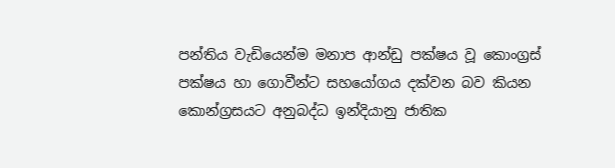පන්තිය වැඩියෙන්ම මනාප ආන්ඩු පක්ෂය වූ කොංග්‍රස් පක්ෂය හා ගොවීන්ට සහයෝගය දක්වන බව කියන කොන්ග්‍රසයට අනුබද්ධ ඉන්දියානු ජාතික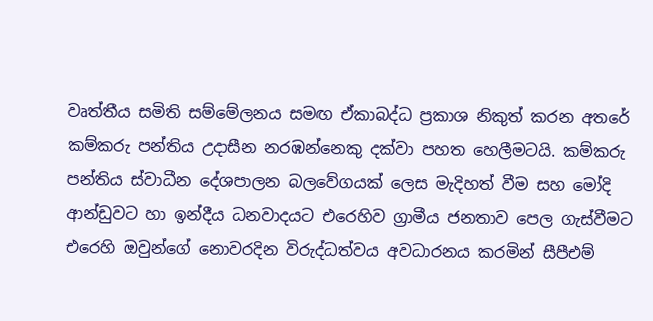වෘත්තීය සමිති සම්මේලනය සමඟ ඒකාබද්ධ ප්‍රකාශ නිකුත් කරන අතරේ කම්කරු පන්තිය උදාසීන නරඹන්නෙකු දක්වා පහත හෙලීමටයි. කම්කරු පන්තිය ස්වාධීන දේශපාලන බලවේගයක් ලෙස මැදිහත් වීම සහ මෝදි ආන්ඩුවට හා ඉන්දීය ධනවාදයට එරෙහිව ග්‍රාමීය ජනතාව පෙල ගැස්වීමට එරෙහි ඔවුන්ගේ නොවරදින විරුද්ධත්වය අවධාරනය කරමින් සීපීඑම්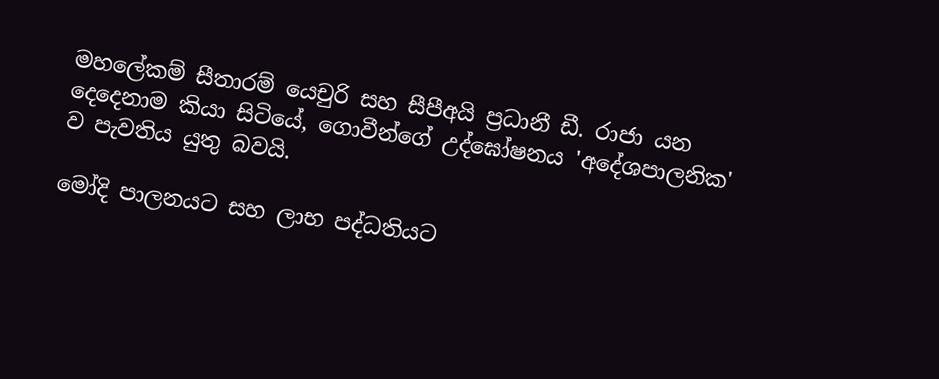මහලේකම් සීතාරම් යෙචුරි සහ සීපීඅයි ප්‍රධානී ඩී. රාජා යන දෙදෙනාම කියා සිටියේ, ගොවීන්ගේ උද්ඝෝෂනය 'අදේශපාලනික' ව පැවතිය යුතු බවයි.

මෝදි පාලනයට සහ ලාභ පද්ධතියට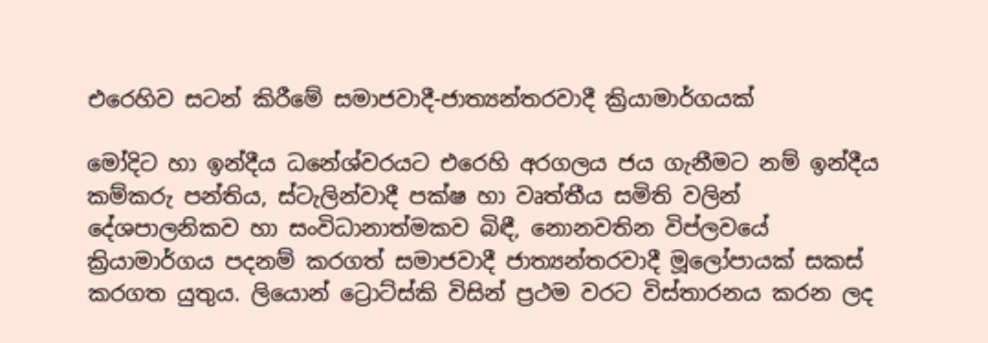එරෙහිව සටන් කිරීමේ සමාජවාදී-ජාත්‍යන්තරවාදී ක්‍රියාමාර්ගයක්

මෝදිට හා ඉන්දීය ධනේශ්වරයට එරෙහි අරගලය ජය ගැනීමට නම් ඉන්දීය කම්කරු පන්තිය, ස්ටැලින්වාදී පක්ෂ හා වෘත්තීය සමිති වලින් දේශපාලනිකව හා සංවිධානාත්මකව බිඳී, නොනවතින විප්ලවයේ ක්‍රියාමාර්ගය පදනම් කරගත් සමාජවාදී ජාත්‍යන්තරවාදී මූලෝපායක් සකස් කරගත යුතුය. ලියොන් ට්‍රොට්ස්කි විසින් ප්‍රථම වරට විස්තාරනය කරන ලද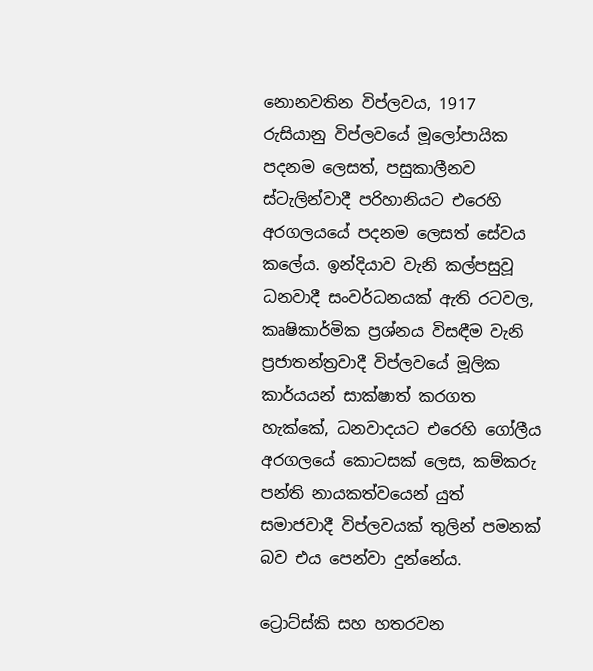නොනවතින විප්ලවය, 1917 රුසියානු විප්ලවයේ මූලෝපායික පදනම ලෙසත්, පසුකාලීනව ස්ටැලින්වාදී පරිහානියට එරෙහි අරගලයයේ පදනම ලෙසත් සේවය කලේය. ඉන්දියාව වැනි කල්පසුවූ ධනවාදී සංවර්ධනයක් ඇති රටවල, කෘෂිකාර්මික ප්‍රශ්නය විසඳීම වැනි ප්‍රජාතන්ත්‍රවාදී විප්ලවයේ මූලික කාර්යයන් සාක්ෂාත් කරගත හැක්කේ, ධනවාදයට එරෙහි ගෝලීය අරගලයේ කොටසක් ලෙස, කම්කරු පන්ති නායකත්වයෙන් යුත් සමාජවාදී විප්ලවයක් තුලින් පමනක් බව එය පෙන්වා දුන්නේය.

ට්‍රොට්ස්කි සහ හතරවන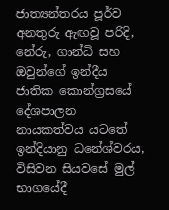ජාත්‍යන්තරය පූර්ව අනතුරු ඇඟවූ පරිදි, නේරු, ගාන්ධි සහ ඔවුන්ගේ ඉන්දීය ජාතික කොන්ග්‍රසයේ දේශපාලන නායකත්වය යටතේ ඉන්දියානු ධනේශ්වරය, විසිවන සියවසේ මුල් භාගයේදී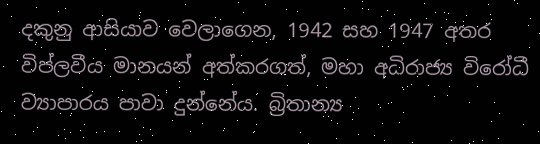දකුනු ආසියාව වෙලාගෙන, 1942 සහ 1947 අතර විප්ලවීය මානයන් අත්කරගත්, මහා අධිරාජ්‍ය විරෝධී ව්‍යාපාරය පාවා දුන්නේය. බ්‍රිතාන්‍ය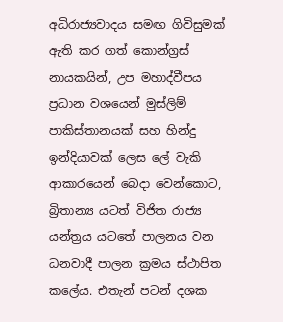අධිරාජ්‍යවාදය සමඟ ගිවිසුමක් ඇති කර ගත් කොන්ග්‍රස් නායකයින්, උප මහාද්වීපය ප්‍රධාන වශයෙන් මුස්ලිම් පාකිස්තානයක් සහ හින්දු ඉන්දියාවක් ලෙස ලේ වැකි ආකාරයෙන් බෙදා වෙන්කොට, බ්‍රිතාන්‍ය යටත් විජිත රාජ්‍ය යන්ත්‍රය යටතේ පාලනය වන ධනවාදී පාලන ක්‍රමය ස්ථාපිත කලේය. එතැන් පටන් දශක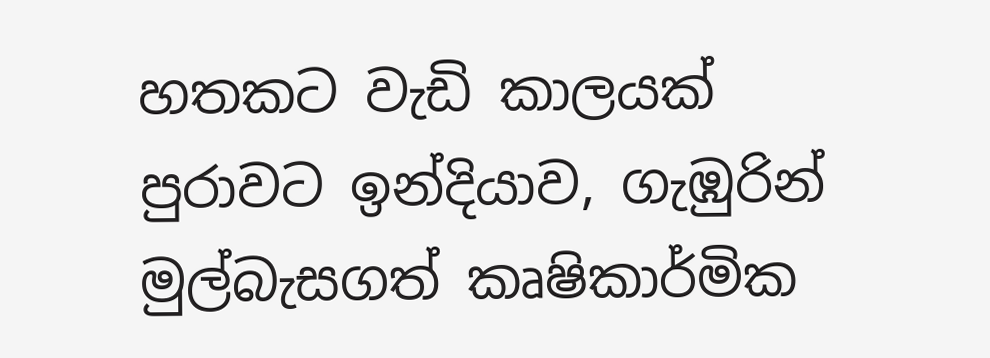හතකට වැඩි කාලයක් පුරාවට ඉන්දියාව, ගැඹුරින් මුල්බැසගත් කෘෂිකාර්මික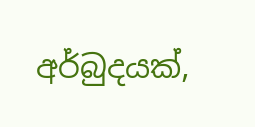අර්බුදයක්,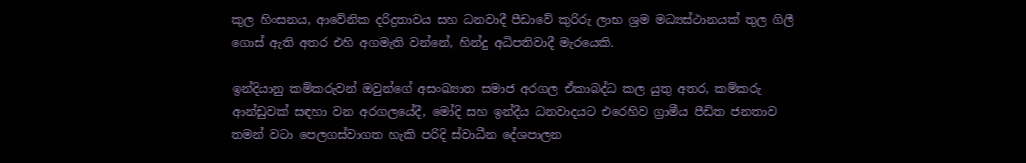කුල හිංසනය, ආවේනික දරිද්‍රතාවය සහ ධනවාදී පීඩාවේ කුරිරු ලාභ ශ්‍රම මධ්‍යස්ථානයක් තුල ගිලී ගොස් ඇති අතර එහි අගමැති වන්නේ, හින්දු අධිපතිවාදී මැරයෙකි.

ඉන්දියානු කම්කරුවන් ඔවුන්ගේ අසංඛ්‍යාත සමාජ අරගල ඒකාබද්ධ කල යුතු අතර, කම්කරු ආන්ඩුවක් සඳහා වන අරගලයේදී, මෝදි සහ ඉන්දීය ධනවාදයට එරෙහිව ග්‍රාමීය පීඩිත ජනතාව තමන් වටා පෙලගස්වාගත හැකි පරිදි ස්වාධීන දේශපාලන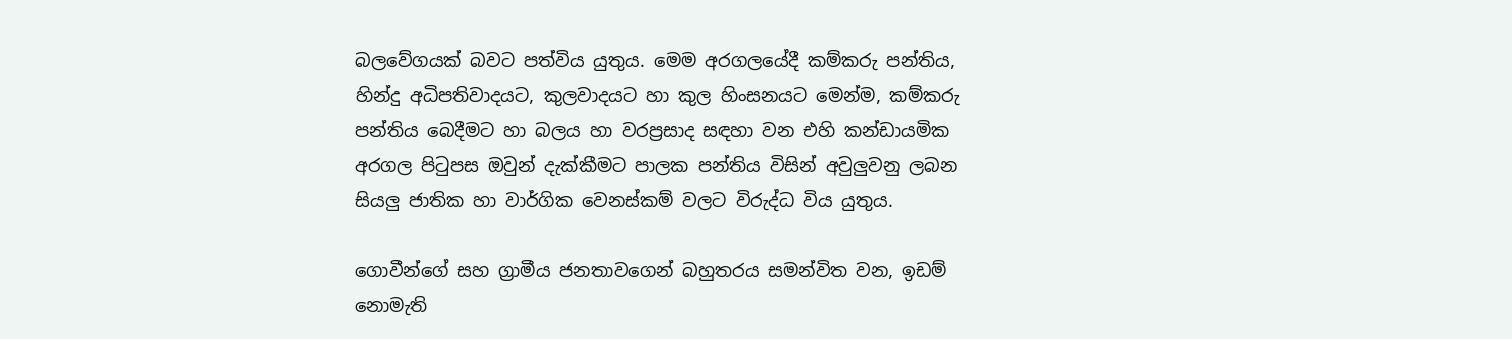බලවේගයක් බවට පත්විය යුතුය. මෙම අරගලයේදී කම්කරු පන්තිය, හින්දු අධිපතිවාදයට, කුලවාදයට හා කුල හිංසනයට මෙන්ම, කම්කරු පන්තිය බෙදීමට හා බලය හා වරප්‍රසාද සඳහා වන එහි කන්ඩායමික අරගල පිටුපස ඔවුන් දැක්කීමට පාලක පන්තිය විසින් අවුලුවනු ලබන සියලු ජාතික හා වාර්ගික වෙනස්කම් වලට විරුද්ධ විය යුතුය.

ගොවීන්ගේ සහ ග්‍රාමීය ජනතාවගෙන් බහුතරය සමන්විත වන, ඉඩම් නොමැති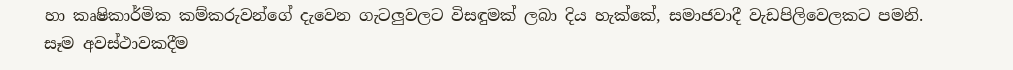හා කෘෂිකාර්මික කම්කරුවන්ගේ දැවෙන ගැටලුවලට විසඳුමක් ලබා දිය හැක්කේ, සමාජවාදී වැඩපිලිවෙලකට පමනි. සෑම අවස්ථාවකදීම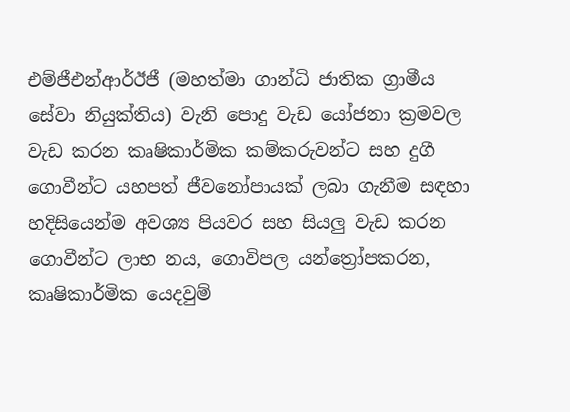එම්ජීඑන්ආර්ඊජී (මහත්මා ගාන්ධි ජාතික ග්‍රාමීය සේවා නියුක්තිය) වැනි පොදු වැඩ යෝජනා ක්‍රමවල වැඩ කරන කෘෂිකාර්මික කම්කරුවන්ට සහ දුගී ගොවීන්ට යහපත් ජීවනෝපායක් ලබා ගැනීම සඳහා හදිසියෙන්ම අවශ්‍ය පියවර සහ සියලු වැඩ කරන ගොවීන්ට ලාභ නය, ගොවිපල යන්ත්‍රෝපකරන, කෘෂිකාර්මික යෙදවුම්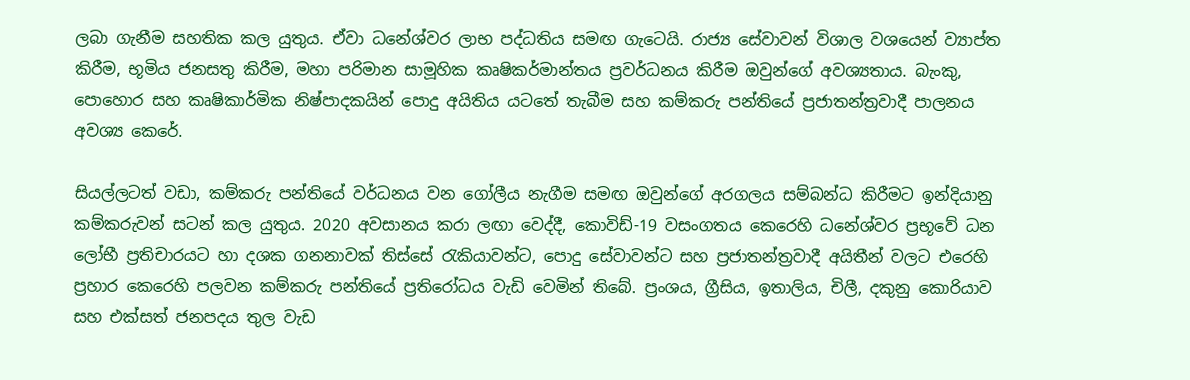ලබා ගැනීම සහතික කල යුතුය. ඒවා ධනේශ්වර ලාභ පද්ධතිය සමඟ ගැටෙයි. රාජ්‍ය සේවාවන් විශාල වශයෙන් ව්‍යාප්ත කිරීම, භූමිය ජනසතු කිරීම, මහා පරිමාන සාමූහික කෘෂිකර්මාන්තය ප්‍රවර්ධනය කිරීම ඔවුන්ගේ අවශ්‍යතාය. බැංකු, පොහොර සහ කෘෂිකාර්මික නිෂ්පාදකයින් පොදු අයිතිය යටතේ තැබීම සහ කම්කරු පන්තියේ ප්‍රජාතන්ත්‍රවාදී පාලනය අවශ්‍ය කෙරේ.

සියල්ලටත් වඩා, කම්කරු පන්තියේ වර්ධනය වන ගෝලීය නැගීම සමඟ ඔවුන්ගේ අරගලය සම්බන්ධ කිරීමට ඉන්දියානු කම්කරුවන් සටන් කල යුතුය. 2020 අවසානය කරා ලඟා වෙද්දී, කොවිඩ්-19 වසංගතය කෙරෙහි ධනේශ්වර ප්‍රභූවේ ධන ලෝභී ප්‍රතිචාරයට හා දශක ගනනාවක් තිස්සේ රැකියාවන්ට, පොදු සේවාවන්ට සහ ප්‍රජාතන්ත්‍රවාදී අයිතීන් වලට එරෙහි ප්‍රහාර කෙරෙහි පලවන කම්කරු පන්තියේ ප්‍රතිරෝධය වැඩි වෙමින් තිබේ. ප්‍රංශය, ග්‍රීසිය, ඉතාලිය, චිලී, දකුනු කොරියාව සහ එක්සත් ජනපදය තුල වැඩ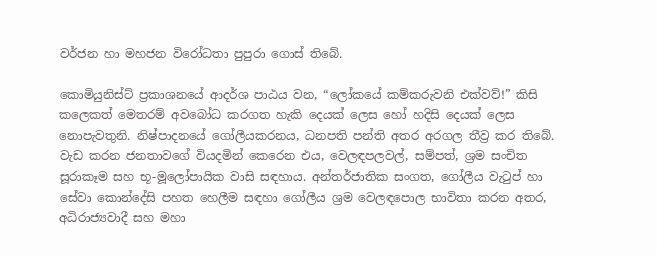වර්ජන හා මහජන විරෝධතා පුපුරා ගොස් තිබේ.

කොමියුනිස්ට් ප්‍රකාශනයේ ආදර්ශ පාඨය වන, “ලෝකයේ කම්කරුවනි එක්වව්!” කිසි කලෙකත් මෙතරම් අවබෝධ කරගත හැකි දෙයක් ලෙස හෝ හදිසි දෙයක් ලෙස නොපැවතුනි. නිෂ්පාදනයේ ගෝලීයකරනය, ධනපති පන්ති අතර අරගල තීව්‍ර කර තිබේ. වැඩ කරන ජනතාවගේ වියදමින් කෙරෙන එය, වෙලඳපලවල්, සම්පත්, ශ්‍රම සංචිත සූරාකෑම සහ භූ-මූලෝපායික වාසි සඳහාය. අන්තර්ජාතික සංගත, ගෝලීය වැටුප් හා සේවා කොන්දේසි පහත හෙලීම සඳහා ගෝලීය ශ්‍රම වෙලඳපොල භාවිතා කරන අතර, අධිරාජ්‍යවාදී සහ මහා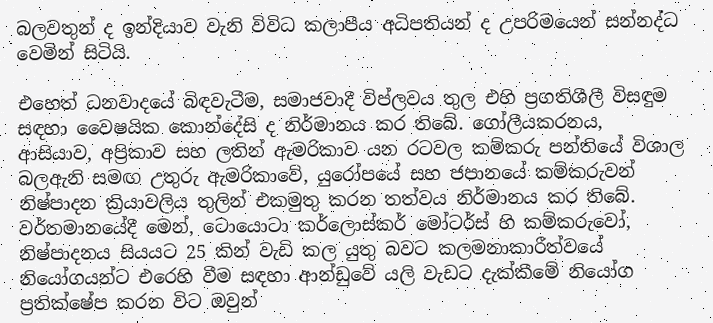බලවතුන් ද ඉන්දියාව වැනි විවිධ කලාපීය අධිපතියන් ද උපරිමයෙන් සන්නද්ධ වෙමින් සිටියි.

එහෙත් ධනවාදයේ බිඳවැටීම, සමාජවාදී විප්ලවය තුල එහි ප්‍රගතිශීලී විසඳුම සඳහා වෛෂයික කොන්දේසි ද නිර්මානය කර තිබේ. ගෝලීයකරනය, ආසියාව, අප්‍රිකාව සහ ලතින් ඇමරිකාව යන රටවල කම්කරු පන්තියේ විශාල බලඇනි සමඟ උතුරු ඇමරිකාවේ, යුරෝපයේ සහ ජපානයේ කම්කරුවන් නිෂ්පාදන ක්‍රියාවලිය තුලින් එකමුතු කරන තත්වය නිර්මානය කර තිබේ. වර්තමානයේදී මෙන්, ටොයොටා කර්ලොස්කර් මෝටර්ස් හි කම්කරුවෝ, නිෂ්පාදනය සියයට 25 කින් වැඩි කල යුතු බවට කලමනාකාරීත්වයේ නියෝගයන්ට එරෙහි වීම සඳහා ආන්ඩුවේ යලි වැඩට දැක්කීමේ නියෝග ප්‍රතික්ෂේප කරන විට ඔවුන්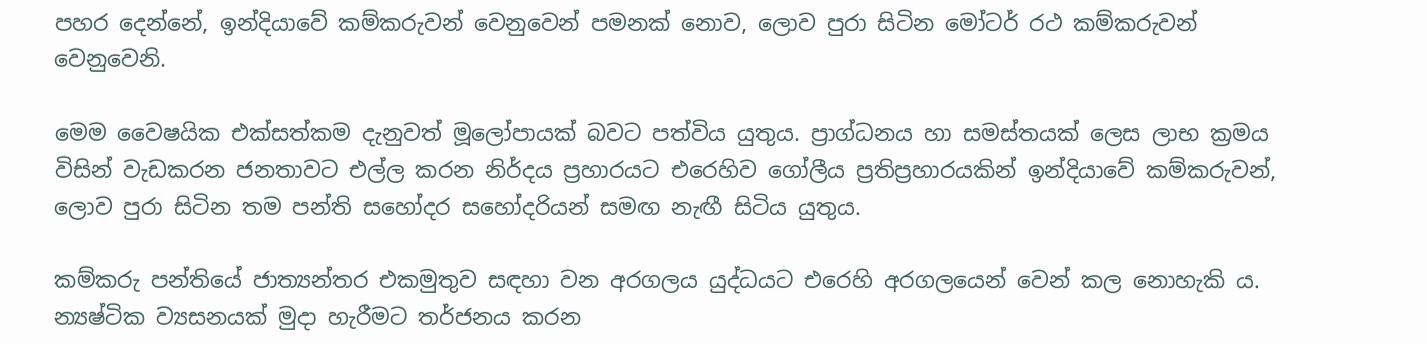පහර දෙන්නේ, ඉන්දියාවේ කම්කරුවන් වෙනුවෙන් පමනක් නොව, ලොව පුරා සිටින මෝටර් රථ කම්කරුවන් වෙනුවෙනි.

මෙම වෛෂයික එක්සත්කම දැනුවත් මූලෝපායක් බවට පත්විය යුතුය. ප්‍රාග්ධනය හා සමස්තයක් ලෙස ලාභ ක්‍රමය විසින් වැඩකරන ජනතාවට එල්ල කරන නිර්දය ප්‍රහාරයට එරෙහිව ගෝලීය ප්‍රතිප්‍රහාරයකින් ඉන්දියාවේ කම්කරුවන්, ලොව පුරා සිටින තම පන්ති සහෝදර සහෝදරියන් සමඟ නැඟී සිටිය යුතුය.

කම්කරු පන්තියේ ජාත්‍යන්තර එකමුතුව සඳහා වන අරගලය යුද්ධයට එරෙහි අරගලයෙන් වෙන් කල නොහැකි ය. න්‍යෂ්ටික ව්‍යසනයක් මුදා හැරීමට තර්ජනය කරන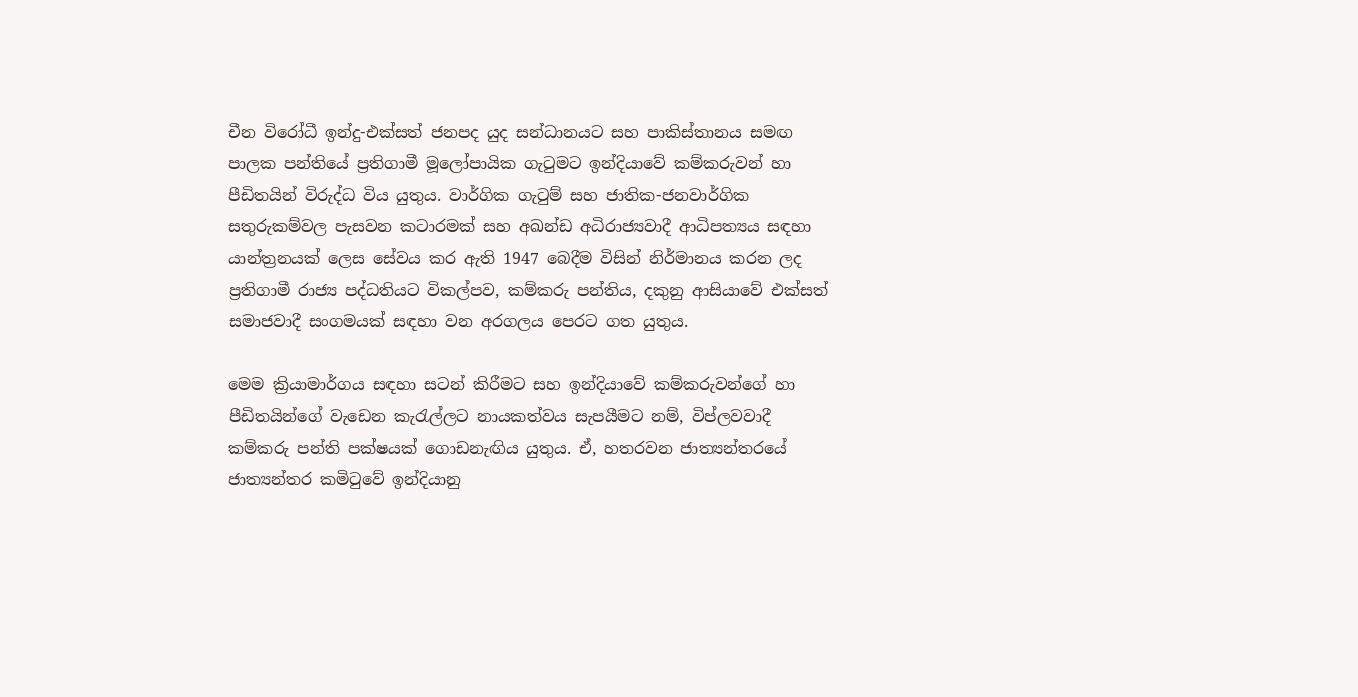චීන විරෝධී ඉන්දු-එක්සත් ජනපද යුද සන්ධානයට සහ පාකිස්තානය සමඟ පාලක පන්තියේ ප්‍රතිගාමී මූලෝපායික ගැටුමට ඉන්දියාවේ කම්කරුවන් හා පීඩිතයින් විරුද්ධ විය යුතුය. වාර්ගික ගැටුම් සහ ජාතික-ජනවාර්ගික සතුරුකම්වල පැසවන කටාරමක් සහ අඛන්ඩ අධිරාජ්‍යවාදී ආධිපත්‍යය සඳහා යාන්ත්‍රනයක් ලෙස සේවය කර ඇති 1947 බෙදීම විසින් නිර්මානය කරන ලද ප්‍රතිගාමී රාජ්‍ය පද්ධතියට විකල්පව, කම්කරු පන්තිය, දකුනු ආසියාවේ එක්සත් සමාජවාදී සංගමයක් සඳහා වන අරගලය පෙරට ගත යුතුය.

මෙම ක්‍රියාමාර්ගය සඳහා සටන් කිරීමට සහ ඉන්දියාවේ කම්කරුවන්ගේ හා පීඩිතයින්ගේ වැඩෙන කැරැල්ලට නායකත්වය සැපයීමට නම්, විප්ලවවාදී කම්කරු පන්ති පක්ෂයක් ගොඩනැඟිය යුතුය. ඒ, හතරවන ජාත්‍යන්තරයේ ජාත්‍යන්තර කමිටුවේ ඉන්දියානු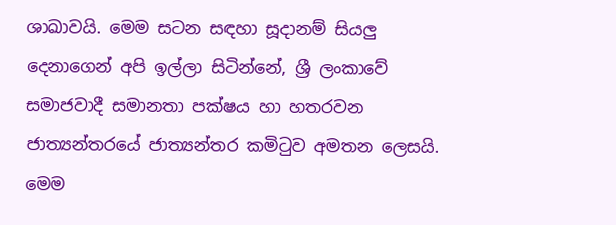ශාඛාවයි. මෙම සටන සඳහා සූදානම් සියලු දෙනාගෙන් අපි ඉල්ලා සිටින්නේ, ශ්‍රී ලංකාවේ සමාජවාදී සමානතා පක්ෂය හා හතරවන ජාත්‍යන්තරයේ ජාත්‍යන්තර කමිටුව අමතන ලෙසයි. මෙම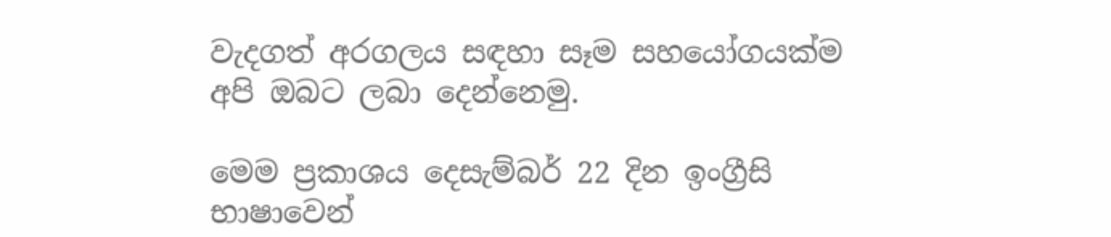වැදගත් අරගලය සඳහා සෑම සහයෝගයක්ම අපි ඔබට ලබා දෙන්නෙමු.

මෙම ප්‍රකාශය දෙසැම්බර් 22 දින ඉංග්‍රීසි භාෂාවෙන්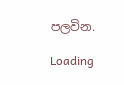පලවින.

Loading